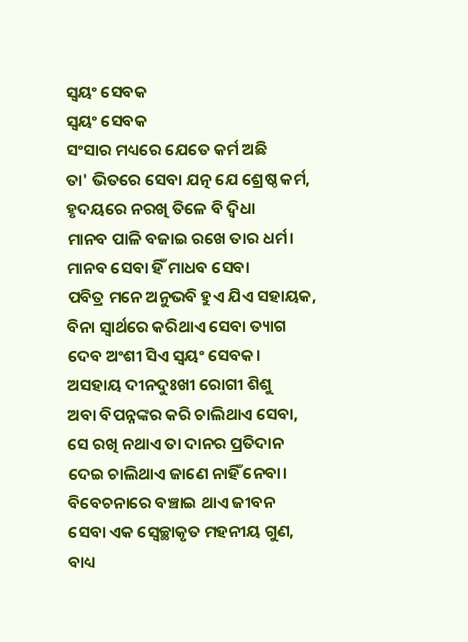ସ୍ଵୟଂ ସେବକ
ସ୍ଵୟଂ ସେବକ
ସଂସାର ମଧ୍ୟରେ ଯେତେ କର୍ମ ଅଛି
ତା' ଭିତରେ ସେବା ଯତ୍ନ ଯେ ଶ୍ରେଷ୍ଠ କର୍ମ,
ହୃଦୟରେ ନରଖି ତିଳେ ବି ଦ୍ଵିଧା
ମାନବ ପାଳି ବଜାଇ ରଖେ ତାର ଧର୍ମ।
ମାନବ ସେବା ହିଁ ମାଧବ ସେବା
ପବିତ୍ର ମନେ ଅନୁଭବି ହୁଏ ଯିଏ ସହାୟକ,
ବିନା ସ୍ବାର୍ଥରେ କରିଥାଏ ସେବା ତ୍ୟାଗ
ଦେବ ଅଂଶୀ ସିଏ ସ୍ଵୟଂ ସେବକ।
ଅସହାୟ ଦୀନଦୁଃଖୀ ରୋଗୀ ଶିଶୁ
ଅବା ବିପନ୍ନଙ୍କର କରି ଚାଲିଥାଏ ସେବା,
ସେ ରଖି ନଥାଏ ତା ଦାନର ପ୍ରତିଦାନ
ଦେଇ ଚାଲିଥାଏ ଜାଣେ ନାହିଁ ନେବା।
ବିବେଚନାରେ ବଞ୍ଚାଇ ଥାଏ ଜୀବନ
ସେବା ଏକ ସ୍ଵେଚ୍ଛାକୃତ ମହନୀୟ ଗୁଣ,
ବାଧ୍ୟ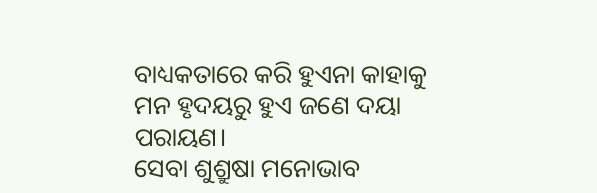ବାଧ୍ୟକତାରେ କରି ହୁଏନା କାହାକୁ
ମନ ହୃଦୟରୁ ହୁଏ ଜଣେ ଦୟା ପରାୟଣ।
ସେବା ଶୁଶ୍ରୁଷା ମନୋଭାବ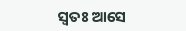ସ୍ଵତଃ ଆସେ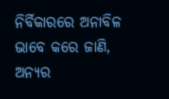ନିର୍ବିକାରରେ ଅନାବିଳ ଭାବେ କରେ ଜାଣି,
ଅନ୍ୟର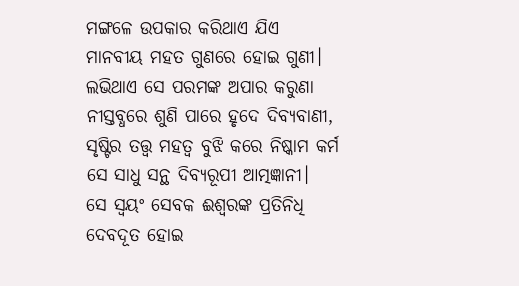ମଙ୍ଗଳେ ଉପକାର କରିଥାଏ ଯିଏ
ମାନବୀୟ ମହତ ଗୁଣରେ ହୋଇ ଗୁଣୀ।
ଲଭିଥାଏ ସେ ପରମଙ୍କ ଅପାର କରୁଣା
ନୀସ୍ତବ୍ଧରେ ଶୁଣି ପାରେ ହୃଦେ ଦିବ୍ୟବାଣୀ,
ସୃଷ୍ଟିର ତତ୍ତ୍ଵ ମହତ୍ୱ ବୁଝି କରେ ନିଷ୍କାମ କର୍ମ
ସେ ସାଧୁ ସନ୍ଥ ଦିବ୍ୟରୂପୀ ଆତ୍ମଜ୍ଞାନୀ।
ସେ ସ୍ଵୟଂ ସେବକ ଈଶ୍ଵରଙ୍କ ପ୍ରତିନିଧି
ଦେବଦୂତ ହୋଇ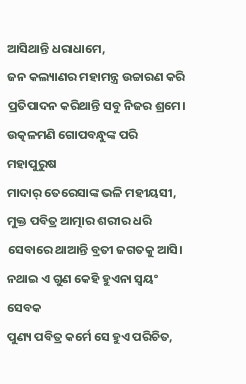ଆସିଥାନ୍ତି ଧରାଧାମେ,
ଜନ କଲ୍ୟାଣର ମହାମନ୍ତ୍ର ଉଚ୍ଚାରଣ କରି
ପ୍ରତିପାଦନ କରିଥାନ୍ତି ସବୁ ନିଜର ଶ୍ରମେ।
ଉତ୍କଳମଣି ଗୋପବନ୍ଧୁଙ୍କ ପରି ମହାପୁରୁଷ
ମାଦାର୍ ତେରେସାଙ୍କ ଭଳି ମହୀୟସୀ,
ମୁକ୍ତ ପବିତ୍ର ଆତ୍ମାର ଶରୀର ଧରି
ସେବାରେ ଥାଆନ୍ତି ବ୍ରତୀ ଜଗତକୁ ଆସି।
ନଥାଇ ଏ ଗୁଣ କେହି ହୁଏନା ସ୍ଵୟଂ ସେବକ
ପୁଣ୍ୟ ପବିତ୍ର କର୍ମେ ସେ ହୁଏ ପରିଚିତ,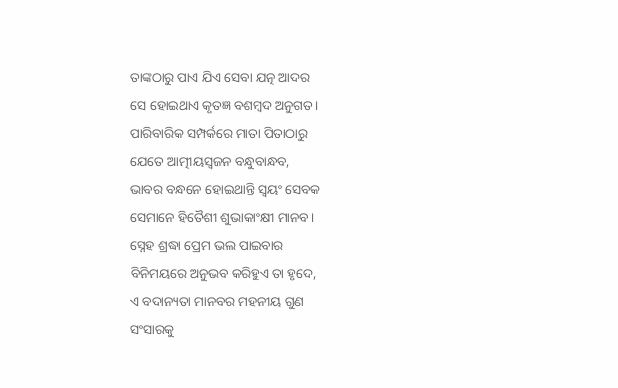ତାଙ୍କଠାରୁ ପାଏ ଯିଏ ସେବା ଯତ୍ନ ଆଦର
ସେ ହୋଇଥାଏ କୃତଜ୍ଞ ବଶମ୍ଵଦ ଅନୁଗତ।
ପାରିବାରିକ ସମ୍ପର୍କରେ ମାତା ପିତାଠାରୁ
ଯେତେ ଆତ୍ମୀୟସ୍ଵଜନ ବନ୍ଧୁବାନ୍ଧବ,
ଭାବର ବନ୍ଧନେ ହୋଇଥାନ୍ତି ସ୍ଵୟଂ ସେବକ
ସେମାନେ ହିତୈଶୀ ଶୁଭାକାଂକ୍ଷୀ ମାନବ।
ସ୍ନେହ ଶ୍ରଦ୍ଧା ପ୍ରେମ ଭଲ ପାଇବାର
ବିନିମୟରେ ଅନୁଭବ କରିହୁଏ ତା ହୃଦେ,
ଏ ବଦାନ୍ୟତା ମାନବର ମହନୀୟ ଗୁଣ
ସଂସାରକୁ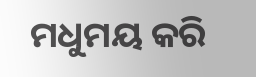ମଧୁମୟ କରି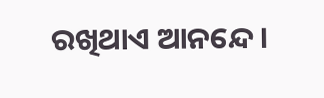ରଖିଥାଏ ଆନନ୍ଦେ।